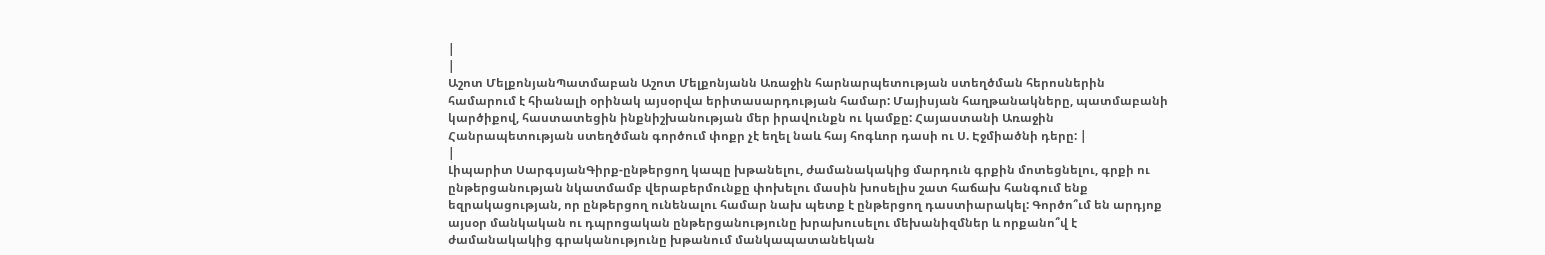|
|
Աշոտ ՄելքոնյանՊատմաբան Աշոտ Մելքոնյանն Առաջին հարնարպետության ստեղծման հերոսներին համարում է հիանալի օրինակ այսօրվա երիտասարդության համար: Մայիսյան հաղթանակները, պատմաբանի կարծիքով, հաստատեցին ինքնիշխանության մեր իրավունքն ու կամքը: Հայաստանի Առաջին Հանրապետության ստեղծման գործում փոքր չէ եղել նաև հայ հոգևոր դասի ու Ս. Էջմիածնի դերը: |
|
Լիպարիտ ՍարգսյանԳիրք-ընթերցող կապը խթանելու, ժամանակակից մարդուն գրքին մոտեցնելու, գրքի ու ընթերցանության նկատմամբ վերաբերմունքը փոխելու մասին խոսելիս շատ հաճախ հանգում ենք եզրակացության, որ ընթերցող ունենալու համար նախ պետք է ընթերցող դաստիարակել: Գործո՞ւմ են արդյոք այսօր մանկական ու դպրոցական ընթերցանությունը խրախուսելու մեխանիզմներ և որքանո՞վ է ժամանակակից գրականությունը խթանում մանկապատանեկան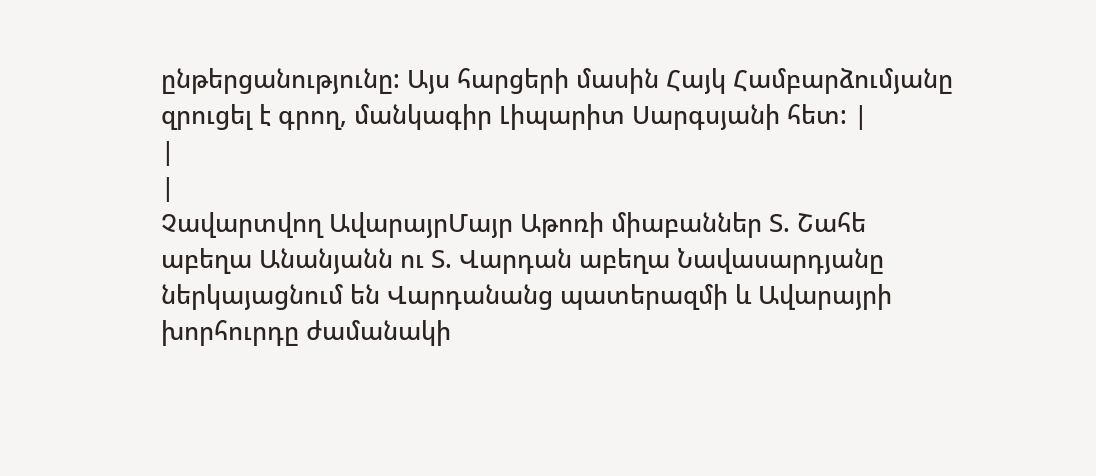ընթերցանությունը: Այս հարցերի մասին Հայկ Համբարձումյանը զրուցել է գրող, մանկագիր Լիպարիտ Սարգսյանի հետ: |
|
|
Չավարտվող ԱվարայրՄայր Աթոռի միաբաններ Տ. Շահե աբեղա Անանյանն ու Տ. Վարդան աբեղա Նավասարդյանը ներկայացնում են Վարդանանց պատերազմի և Ավարայրի խորհուրդը ժամանակի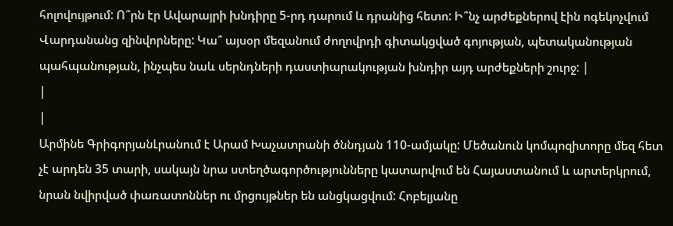հոլովույթում: Ո՞րն էր Ավարայրի խնդիրը 5-րդ դարում և դրանից հետո: Ի՞նչ արժեքներով էին ոգեկոչվում Վարդանանց զինվորները: Կա՞ այսօր մեզանում ժողովրդի գիտակցված գոյության, պետականության պահպանության, ինչպես նաև սերնդների դաստիարակության խնդիր այդ արժեքների շուրջ: |
|
|
Արմինե ԳրիգորյանԼրանում է Արամ Խաչատրանի ծննդյան 110-ամյակը: Մեծանուն կոմպոզիտորը մեզ հետ չէ արդեն 35 տարի, սակայն նրա ստեղծագործությունները կատարվում են Հայաստանում և արտերկրում, նրան նվիրված փառատոններ ու մրցույթներ են անցկացվում: Հոբելյանը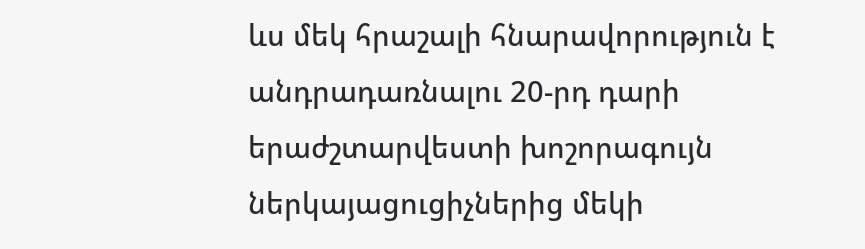ևս մեկ հրաշալի հնարավորություն է անդրադառնալու 20-րդ դարի երաժշտարվեստի խոշորագույն ներկայացուցիչներից մեկի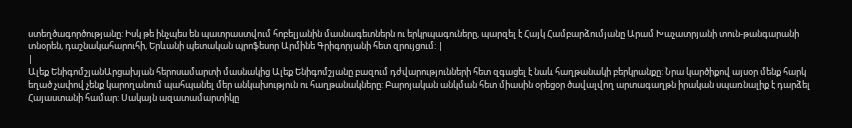ստեղծագործությանը: Իսկ թե ինչպես են պատրաստվում հոբելյանին մասնագետներն ու երկրպագուները, պարզել է Հայկ Համբարձումյանը Արամ Խաչատրյանի տուն-թանգարանի տնօրեն, դաշնակահարուհի, Երևանի պետական պրոֆեսոր Արմինե Գրիգորյանի հետ զրույցում: |
|
Ալեք ԵնիգոմշյանԱրցախյան հերոսամարտի մասնակից Ալեք Ենիգոմշյանը բազում դժվարությունների հետ զգացել է նաև հաղթանակի բերկրանքը: Նրա կարծիքով այսօր մենք հարկ եղած չափով չենք կարողանում պահպանել մեր անկախություն ու հաղթանակները: Բարոյական անկման հետ միասին օրեցօր ծավալվող արտագաղթն իրական սպառնալիք է դարձել Հայաստանի համար: Սակայն ազատամարտիկը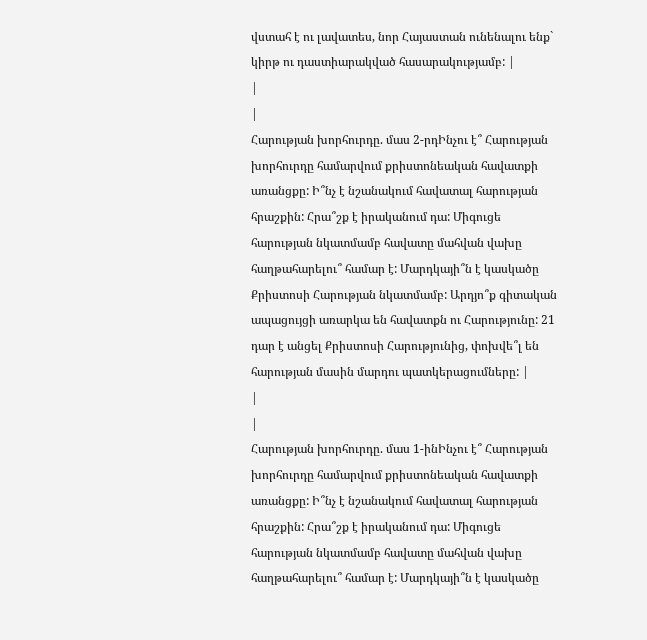վստահ է ու լավատես, նոր Հայաստան ունենալու ենք` կիրթ ու դաստիարակված հասարակությամբ: |
|
|
Հարության խորհուրդը. մաս 2-րդԻնչու է՞ Հարության խորհուրդը համարվում քրիստոնեական հավատքի առանցքը: Ի՞նչ է նշանակում հավատալ հարության հրաշքին: Հրա՞շք է իրականում դա: Միգուցե հարության նկատմամբ հավատը մահվան վախը հաղթահարելու՞ համար է: Մարդկայի՞ն է կասկածը Քրիստոսի Հարության նկատմամբ: Արդյո՞ք գիտական ապացույցի առարկա են հավատքն ու Հարությունը: 21 դար է անցել Քրիստոսի Հարությունից, փոխվե՞լ են հարության մասին մարդու պատկերացումները: |
|
|
Հարության խորհուրդը. մաս 1-ինԻնչու է՞ Հարության խորհուրդը համարվում քրիստոնեական հավատքի առանցքը: Ի՞նչ է նշանակում հավատալ հարության հրաշքին: Հրա՞շք է իրականում դա: Միգուցե հարության նկատմամբ հավատը մահվան վախը հաղթահարելու՞ համար է: Մարդկայի՞ն է կասկածը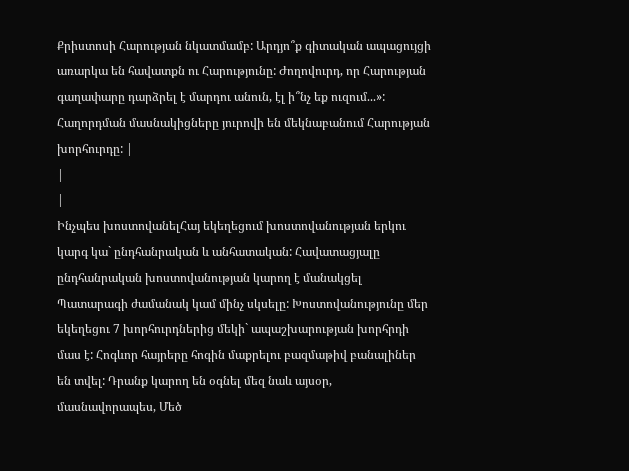Քրիստոսի Հարության նկատմամբ: Արդյո՞ք գիտական ապացույցի առարկա են հավատքն ու Հարությունը: Ժողովուրդ, որ Հարության գաղափարը դարձրել է մարդու անուն, էլ ի՞նչ եք ուզում...»: Հաղորդման մասնակիցները յուրովի են մեկնաբանում Հարության խորհուրդը: |
|
|
Ինչպես խոստովանելՀայ եկեղեցում խոստովանության երկու կարգ կա` ընդհանրական և անհատական: Հավատացյալը ընդհանրական խոստովանության կարող է մանակցել Պատարագի ժամանակ կամ մինչ սկսելը: Խոստովանությունը մեր եկեղեցու 7 խորհուրդներից մեկի` ապաշխարության խորհրդի մաս է: Հոգևոր հայրերը հոգին մաքրելու բազմաթիվ բանալիներ են տվել: Դրանք կարող են օգնել մեզ նաև այսօր, մասնավորապես, Մեծ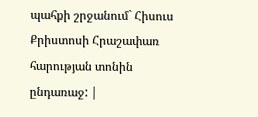պահքի շրջանում` Հիսուս Քրիստոսի Հրաշափառ հարության տոնին ընդառաջ: |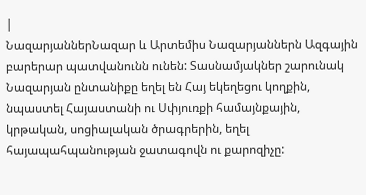|
ՆազարյաններՆազար և Արտեմիս Նազարյաններն Ազգային բարերար պատվանունն ունեն: Տասնամյակներ շարունակ Նազարյան ընտանիքը եղել են Հայ եկեղեցու կողքին, նպաստել Հայաստանի ու Սփյուռքի համայնքային, կրթական, սոցիալական ծրագրերին, եղել հայապահպանության ջատագովն ու քարոզիչը: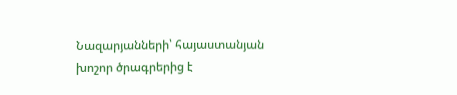Նազարյանների՝ հայաստանյան խոշոր ծրագրերից է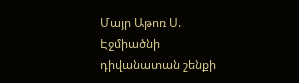Մայր Աթոռ Ս. Էջմիածնի դիվանատան շենքի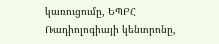կառուցումը, ԵՊԲՀ Ռադիոլոգիայի կենտրոնը,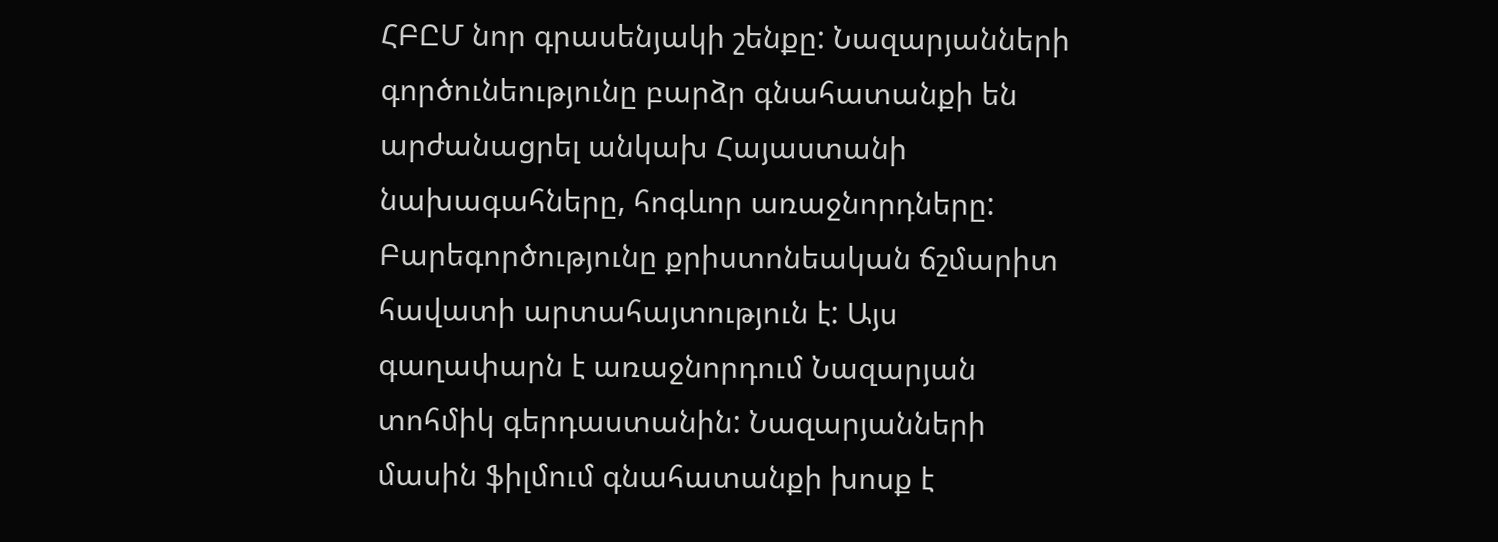ՀԲԸՄ նոր գրասենյակի շենքը: Նազարյանների գործունեությունը բարձր գնահատանքի են արժանացրել անկախ Հայաստանի նախագահները, հոգևոր առաջնորդները: Բարեգործությունը քրիստոնեական ճշմարիտ հավատի արտահայտություն է: Այս գաղափարն է առաջնորդում Նազարյան տոհմիկ գերդաստանին: Նազարյանների մասին ֆիլմում գնահատանքի խոսք է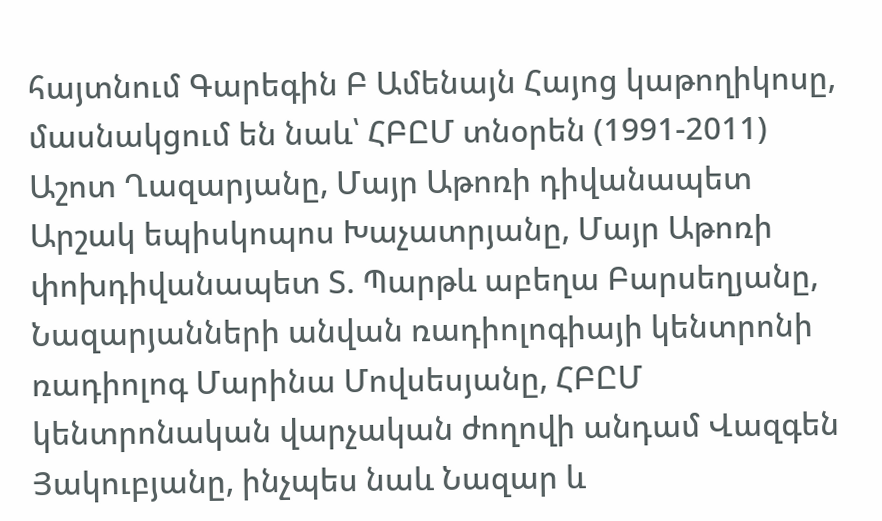հայտնում Գարեգին Բ Ամենայն Հայոց կաթողիկոսը, մասնակցում են նաև՝ ՀԲԸՄ տնօրեն (1991-2011) Աշոտ Ղազարյանը, Մայր Աթոռի դիվանապետ Արշակ եպիսկոպոս Խաչատրյանը, Մայր Աթոռի փոխդիվանապետ Տ. Պարթև աբեղա Բարսեղյանը, Նազարյանների անվան ռադիոլոգիայի կենտրոնի ռադիոլոգ Մարինա Մովսեսյանը, ՀԲԸՄ կենտրոնական վարչական ժողովի անդամ Վազգեն Յակուբյանը, ինչպես նաև Նազար և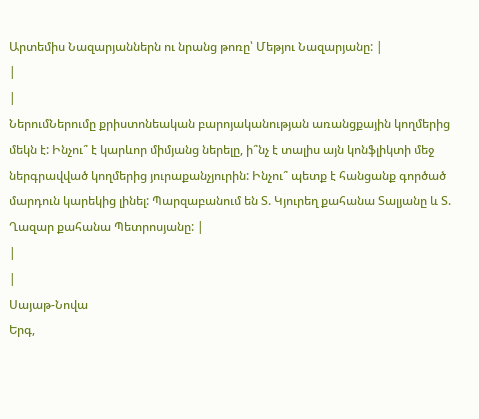Արտեմիս Նազարյաններն ու նրանց թոռը՝ Մեթյու Նազարյանը: |
|
|
ՆերումՆերումը քրիստոնեական բարոյականության առանցքային կողմերից մեկն է: Ինչու՞ է կարևոր միմյանց ներելը, ի՞նչ է տալիս այն կոնֆլիկտի մեջ ներգրավված կողմերից յուրաքանչյուրին: Ինչու՞ պետք է հանցանք գործած մարդուն կարեկից լինել: Պարզաբանում են Տ. Կյուրեղ քահանա Տալյանը և Տ. Ղազար քահանա Պետրոսյանը: |
|
|
Սայաթ-Նովա
Երգ,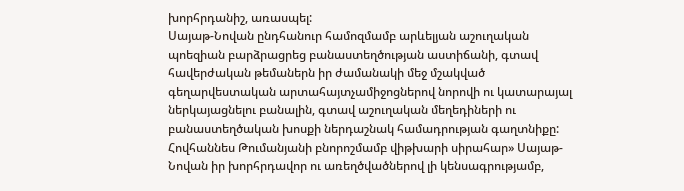խորհրդանիշ, առասպել:
Սայաթ-Նովան ընդհանուր համոզմամբ արևելյան աշուղական պոեզիան բարձրացրեց բանաստեղծության աստիճանի, գտավ հավերժական թեմաներն իր ժամանակի մեջ մշակված գեղարվեստական արտահայտչամիջոցներով նորովի ու կատարայալ ներկայացնելու բանալին, գտավ աշուղական մեղեդիների ու բանաստեղծական խոսքի ներդաշնակ համադրության գաղտնիքը:
Հովհաննես Թումանյանի բնորոշմամբ վիթխարի սիրահար» Սայաթ-Նովան իր խորհրդավոր ու առեղծվածներով լի կենսագրությամբ,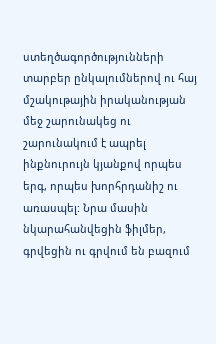ստեղծագործությունների տարբեր ընկալումներով ու հայ մշակութային իրականության մեջ շարունակեց ու շարունակում է ապրել ինքնուրույն կյանքով որպես երգ, որպես խորհրդանիշ ու առասպել: Նրա մասին նկարահանվեցին ֆիլմեր, գրվեցին ու գրվում են բազում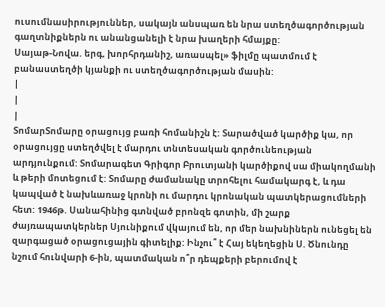ուսումնասիրություններ, սակայն անսպառ են նրա ստեղծագործության գաղտնիքներն ու անանցանելի է նրա խաղերի հմայքը:
Սայաթ-Նովա. երգ, խորհրդանիշ, առասպել» ֆիլմը պատմում է բանաստեղծի կյանքի ու ստեղծագործության մասին:
|
|
|
ՏոմարՏոմարը օրացույց բառի հոմանիշն է: Տարածված կարծիք կա, որ օրացույցը ստեղծվել է մարդու տնտեսական գործունեության արդյունքում: Տոմարագետ Գրիգոր Բրուտյանի կարծիքով սա միակողմանի և թերի մոտեցում է: Տոմարը ժամանակը տրոհելու համակարգ է, և դա կապված է նախևառաջ կրոնի ու մարդու կրոնական պատկերացումների հետ: 1946թ. Սանահինից գտնված բրոնզե գոտին, մի շարք ժայռապատկերներ Սյունիքում վկայում են, որ մեր նախնիներն ունեցել են զարգացած օրացուցային գիտելիք: Ինչու՞ է Հայ եկեղեցին Ս. Ծնունդը նշում հունվարի 6-ին, պատմական ո՞ր դեպքերի բերումով է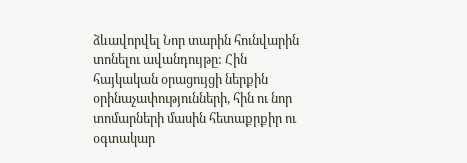ձևավորվել Նոր տարին հունվարին տոնելու ավանդույթը: Հին հայկական օրացույցի ներքին օրինաչափությունների, հին ու նոր տոմարների մասին հետաքրքիր ու օգտակար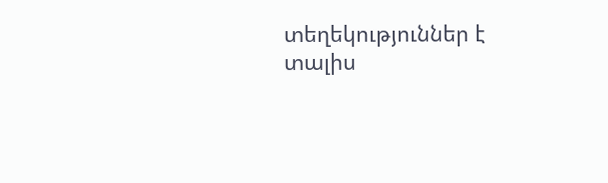տեղեկություններ է տալիս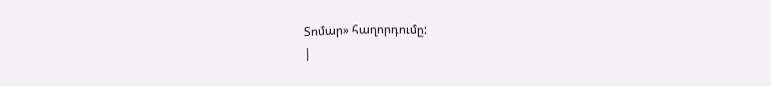Տոմար» հաղորդումը:
|